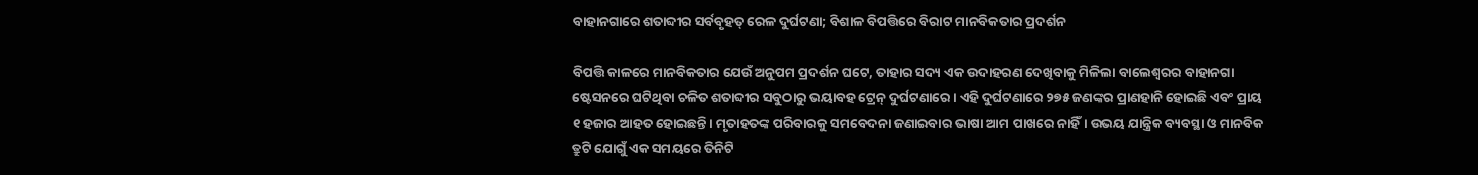ବାହାନଗାରେ ଶତାବ୍ଦୀର ସର୍ବବୃହତ୍‌‌ ରେଳ ଦୁର୍ଘଟଣା; ବିଶାଳ ବିପତ୍ତିରେ ବିରାଟ ମାନବିକତାର ପ୍ରଦର୍ଶନ

ବିପତ୍ତି କାଳରେ ମାନବିକତାର ଯେଉଁ ଅନୁପମ ପ୍ରଦର୍ଶନ ଘଟେ, ତାହାର ସଦ୍ୟ ଏକ ଉଦାହରଣ ଦେଖିବାକୁ ମିଳିଲା ବାଲେଶ୍ୱରର ବାହାନଗା ଷ୍ଟେସନରେ ଘଟିଥିବା ଚଳିତ ଶତାବ୍ଦୀର ସବୁଠାରୁ ଭୟାବହ ଟ୍ରେନ୍‌‌ ଦୁର୍ଘଟଣାରେ। ଏହି ଦୁର୍ଘଟଣାରେ ୨୭୫ ଜଣଙ୍କର ପ୍ରାଣହାନି ହୋଇଛି ଏବଂ ପ୍ରାୟ ୧ ହଜାର ଆହତ ହୋଇଛନ୍ତି। ମୃତାହତଙ୍କ ପରିବାରକୁ ସମବେଦନା ଜଣାଇବାର ଭାଷା ଆମ ପାଖରେ ନାହିଁ। ଉଭୟ ଯାନ୍ତ୍ରିକ ବ୍ୟବସ୍ଥା ଓ ମାନବିକ ତ୍ରୁଟି ଯୋଗୁଁ ଏକ ସମୟରେ ତିନିଟି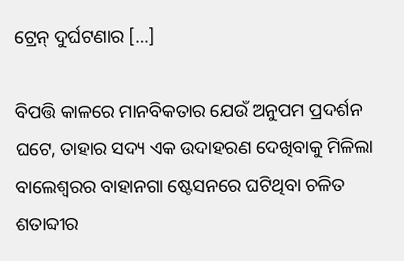ଟ୍ରେନ୍‌‌ ଦୁର୍ଘଟଣାର […]

ବିପତ୍ତି କାଳରେ ମାନବିକତାର ଯେଉଁ ଅନୁପମ ପ୍ରଦର୍ଶନ ଘଟେ, ତାହାର ସଦ୍ୟ ଏକ ଉଦାହରଣ ଦେଖିବାକୁ ମିଳିଲା ବାଲେଶ୍ୱରର ବାହାନଗା ଷ୍ଟେସନରେ ଘଟିଥିବା ଚଳିତ ଶତାବ୍ଦୀର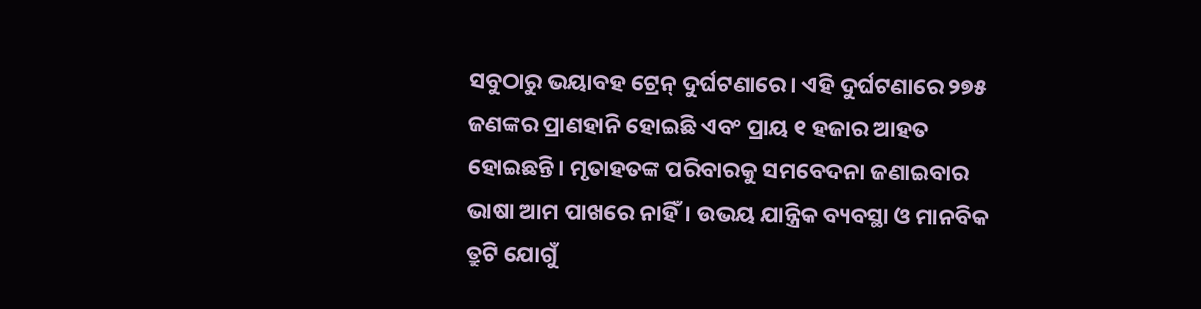ସବୁଠାରୁ ଭୟାବହ ଟ୍ରେନ୍‌‌ ଦୁର୍ଘଟଣାରେ। ଏହି ଦୁର୍ଘଟଣାରେ ୨୭୫ ଜଣଙ୍କର ପ୍ରାଣହାନି ହୋଇଛି ଏବଂ ପ୍ରାୟ ୧ ହଜାର ଆହତ ହୋଇଛନ୍ତି। ମୃତାହତଙ୍କ ପରିବାରକୁ ସମବେଦନା ଜଣାଇବାର ଭାଷା ଆମ ପାଖରେ ନାହିଁ। ଉଭୟ ଯାନ୍ତ୍ରିକ ବ୍ୟବସ୍ଥା ଓ ମାନବିକ ତ୍ରୁଟି ଯୋଗୁଁ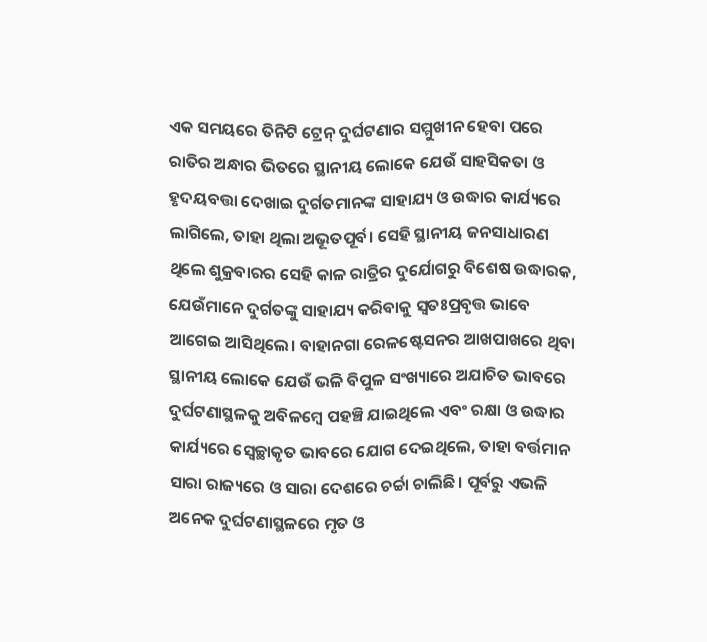ଏକ ସମୟରେ ତିନିଟି ଟ୍ରେନ୍‌‌ ଦୁର୍ଘଟଣାର ସମ୍ମୁଖୀନ ହେବା ପରେ ରାତିର ଅନ୍ଧାର ଭିତରେ ସ୍ଥାନୀୟ ଲୋକେ ଯେଉଁ ସାହସିକତା ଓ ହୃଦୟବତ୍ତା ଦେଖାଇ ଦୁର୍ଗତମାନଙ୍କ ସାହାଯ୍ୟ ଓ ଉଦ୍ଧାର କାର୍ଯ୍ୟରେ ଲାଗିଲେ, ତାହା ଥିଲା ଅଭୂତପୂର୍ବ। ସେହି ସ୍ଥାନୀୟ ଜନସାଧାରଣ ଥିଲେ ଶୁକ୍ରବାରର ସେହି କାଳ ରାତ୍ରିର ଦୁର୍ଯୋଗରୁ ବିଶେଷ ଉଦ୍ଧାରକ, ଯେଉଁମାନେ ଦୁର୍ଗତଙ୍କୁ ସାହାଯ୍ୟ କରିବାକୁ ସ୍ୱତଃପ୍ରବୃତ୍ତ ଭାବେ ଆଗେଇ ଆସିଥିଲେ। ବାହାନଗା ରେଳଷ୍ଟେସନର ଆଖପାଖରେ ଥିବା ସ୍ଥାନୀୟ ଲୋକେ ଯେଉଁ ଭଳି ବିପୁଳ ସଂଖ୍ୟାରେ ଅଯାଚିତ ଭାବରେ ଦୁର୍ଘଟଣାସ୍ଥଳକୁ ଅବିଳମ୍ବେ ପହଞ୍ଚି ଯାଇଥିଲେ ଏବଂ ରକ୍ଷା ଓ ଉଦ୍ଧାର କାର୍ଯ୍ୟରେ ସ୍ୱେଚ୍ଛାକୃତ ଭାବରେ ଯୋଗ ଦେଇଥିଲେ, ତାହା ବର୍ତ୍ତମାନ ସାରା ରାଜ୍ୟରେ ଓ ସାରା ଦେଶରେ ଚର୍ଚ୍ଚା ଚାଲିଛି। ପୂର୍ବରୁ ଏଭଳି ଅନେକ ଦୁର୍ଘଟଣାସ୍ଥଳରେ ମୃତ ଓ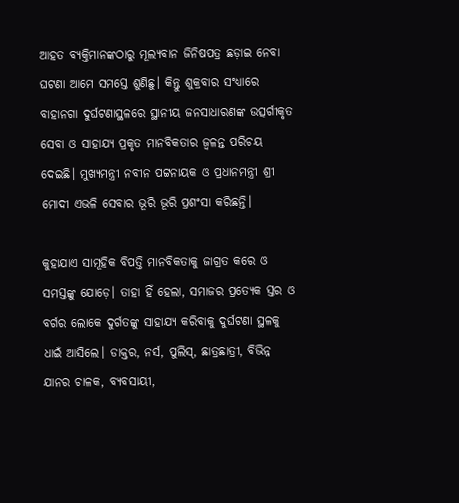ଆହତ ବ୍ୟକ୍ତିମାନଙ୍କଠାରୁ ମୂଲ୍ୟବାନ ଜିନିଷପତ୍ର ଛଡ଼ାଇ ନେବା ଘଟଣା ଆମେ ସମସ୍ତେ ଶୁଣିଛୁ। କିନ୍ତୁ ଶୁକ୍ରବାର ସଂଧ୍ୟାରେ ବାହାନଗା ଦୁର୍ଘଟଣାସ୍ଥଳରେ ସ୍ଥାନୀୟ ଜନସାଧାରଣଙ୍କ ଉତ୍ସର୍ଗୀକୃତ ସେବା ଓ ସାହାଯ୍ୟ ପ୍ରକୃତ ମାନବିକତାର ଜ୍ୱଳନ୍ତ ପରିଚୟ ଦେଇଛି। ମୁଖ୍ୟମନ୍ତ୍ରୀ ନବୀନ ପଟ୍ଟନାୟକ ଓ ପ୍ରଧାନମନ୍ତ୍ରୀ ଶ୍ରୀ ମୋଦୀ ଏଭଳି ସେବାର ଭୂରି ଭୂରି ପ୍ରଶଂସା କରିଛନ୍ତି।

କୁହାଯାଏ ସାମୂହିକ ବିପତ୍ତି ମାନବିକତାକୁ ଜାଗ୍ରତ କରେ ଓ ସମସ୍ତଙ୍କୁ ଯୋଡ଼େ। ତାହା ହିଁ ହେଲା, ସମାଜର ପ୍ରତ୍ୟେକ ସ୍ତର ଓ ବର୍ଗର ଲୋକେ ଦୁର୍ଗତଙ୍କୁ ସାହାଯ୍ୟ କରିବାକୁ ଦୁର୍ଘଟଣା ସ୍ଥଳକୁ ଧାଇଁ ଆସିଲେ। ଡାକ୍ତର, ନର୍ସ, ପୁଲିସ୍‌‌, ଛାତ୍ରଛାତ୍ରୀ, ବିଭିନ୍ନ ଯାନର ଚାଳକ, ବ୍ୟବସାୟୀ,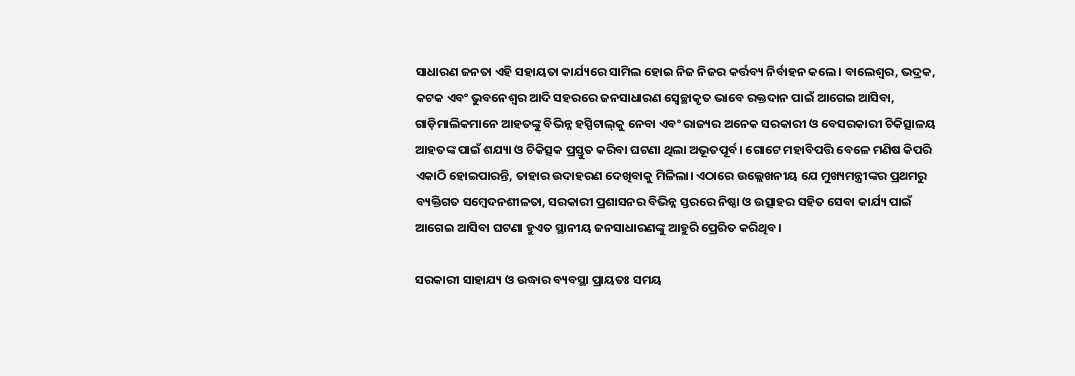ସାଧାରଣ ଜନତା ଏହି ସହାୟତା କାର୍ଯ୍ୟରେ ସାମିଲ ହୋଇ ନିଜ ନିଜର କର୍ତ୍ତବ୍ୟ ନିର୍ବାହନ କଲେ। ବାଲେଶ୍ୱର, ଭଦ୍ରକ, କଟକ ଏବଂ ଭୁବନେଶ୍ୱର ଆଦି ସହରରେ ଜନସାଧାରଣ ସ୍ୱେଚ୍ଛାକୃତ ଭାବେ ରକ୍ତଦାନ ପାଇଁ ଆଗେଇ ଆସିବା, ଗାଡ଼ିମାଲିକମାନେ ଆହତଙ୍କୁ ବିଭିନ୍ନ ହସ୍ପିଟାଲ୍‌‌କୁ ନେବା ଏବଂ ରାଜ୍ୟର ଅନେକ ସରକାରୀ ଓ ବେସରକାରୀ ଚିକିତ୍ସାଳୟ ଆହତଙ୍କ ପାଇଁ ଶଯ୍ୟା ଓ ଚିକିତ୍ସକ ପ୍ରସ୍ତୁତ କରିବା ଘଟଣା ଥିଲା ଅଭୂତପୂର୍ବ। ଗୋଟେ ମହାବିପତ୍ତି ବେଳେ ମଣିଷ କିପରି ଏକାଠି ହୋଇପାରନ୍ତି, ତାହାର ଉଦାହରଣ ଦେଖିବାକୁ ମିଳିଲା। ଏଠାରେ ଉଲ୍ଲେଖନୀୟ ଯେ ମୁଖ୍ୟମନ୍ତ୍ରୀଙ୍କର ପ୍ରଥମରୁ ବ୍ୟକ୍ତିଗତ ସମ୍ବେଦନଶୀଳତା, ସରକାରୀ ପ୍ରଶାସନର ବିଭିନ୍ନ ସ୍ତରରେ ନିଷ୍ଠା ଓ ଉତ୍ସାହର ସହିତ ସେବା କାର୍ଯ୍ୟ ପାଇଁ ଆଗେଇ ଆସିବା ଘଟଣା ହୁଏତ ସ୍ଥାନୀୟ ଜନସାଧାରଣଙ୍କୁ ଆହୁରି ପ୍ରେରିତ କରିଥିବ।

ସରକାରୀ ସାହାଯ୍ୟ ଓ ଉଦ୍ଧାର ବ୍ୟବସ୍ଥା ପ୍ରାୟତଃ ସମୟ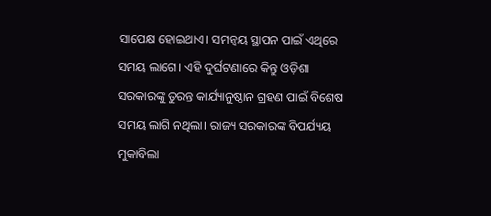ସାପେକ୍ଷ ହୋଇଥାଏ। ସମନ୍ୱୟ ସ୍ଥାପନ ପାଇଁ ଏଥିରେ ସମୟ ଲାଗେ। ଏହି ଦୁର୍ଘଟଣାରେ କିନ୍ତୁ ଓଡ଼ିଶା ସରକାରଙ୍କୁ ତୁରନ୍ତ କାର୍ଯ୍ୟାନୁଷ୍ଠାନ ଗ୍ରହଣ ପାଇଁ ବିଶେଷ ସମୟ ଲାଗି ନଥିଲା। ରାଜ୍ୟ ସରକାରଙ୍କ ବିପର୍ଯ୍ୟୟ ମୁକାବିଲା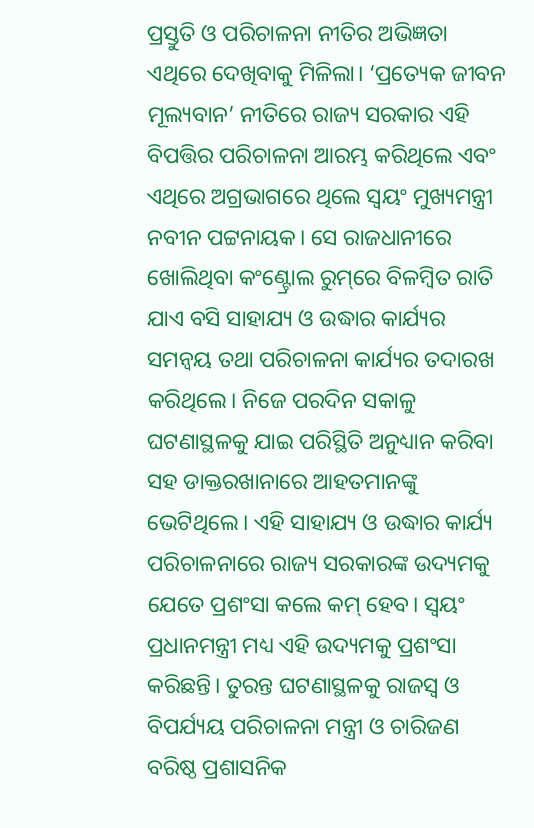ପ୍ରସ୍ତୁତି ଓ ପରିଚାଳନା ନୀତିର ଅଭିଜ୍ଞତା ଏଥିରେ ଦେଖିବାକୁ ମିଳିଲା। ‘ପ୍ରତ୍ୟେକ ଜୀବନ ମୂଲ୍ୟବାନ’ ନୀତିରେ ରାଜ୍ୟ ସରକାର ଏହି ବିପତ୍ତିର ପରିଚାଳନା ଆରମ୍ଭ କରିଥିଲେ ଏବଂ ଏଥିରେ ଅଗ୍ରଭାଗରେ ଥିଲେ ସ୍ୱୟଂ ମୁଖ୍ୟମନ୍ତ୍ରୀ ନବୀନ ପଟ୍ଟନାୟକ। ସେ ରାଜଧାନୀରେ ଖୋଲିଥିବା କଂଣ୍ଟ୍ରୋଲ ରୁମ୍‌‌ରେ ବିଳମ୍ବିତ ରାତି ଯାଏ ବସି ସାହାଯ୍ୟ ଓ ଉଦ୍ଧାର କାର୍ଯ୍ୟର ସମନ୍ୱୟ ତଥା ପରିଚାଳନା କାର୍ଯ୍ୟର ତଦାରଖ କରିଥିଲେ। ନିଜେ ପରଦିନ ସକାଳୁ ଘଟଣାସ୍ଥଳକୁ ଯାଇ ପରିସ୍ଥିତି ଅନୁଧ୍ୟାନ କରିବା ସହ ଡାକ୍ତରଖାନାରେ ଆହତମାନଙ୍କୁ ଭେଟିଥିଲେ। ଏହି ସାହାଯ୍ୟ ଓ ଉଦ୍ଧାର କାର୍ଯ୍ୟ ପରିଚାଳନାରେ ରାଜ୍ୟ ସରକାରଙ୍କ ଉଦ୍ୟମକୁ ଯେତେ ପ୍ରଶଂସା କଲେ କମ୍‌‌ ହେବ। ସ୍ୱୟଂ ପ୍ରଧାନମନ୍ତ୍ରୀ ମଧ୍ୟ ଏହି ଉଦ୍ୟମକୁ ପ୍ରଶଂସା କରିଛନ୍ତି। ତୁରନ୍ତ ଘଟଣାସ୍ଥଳକୁ ରାଜସ୍ୱ ଓ ବିପର୍ଯ୍ୟୟ ପରିଚାଳନା ମନ୍ତ୍ରୀ ଓ ଚାରିଜଣ ବରିଷ୍ଠ ପ୍ରଶାସନିକ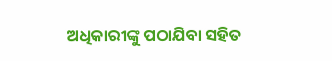ଅଧିକାରୀଙ୍କୁ ପଠାଯିବା ସହିତ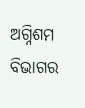ଅଗ୍ନିଶମ ବିଭାଗର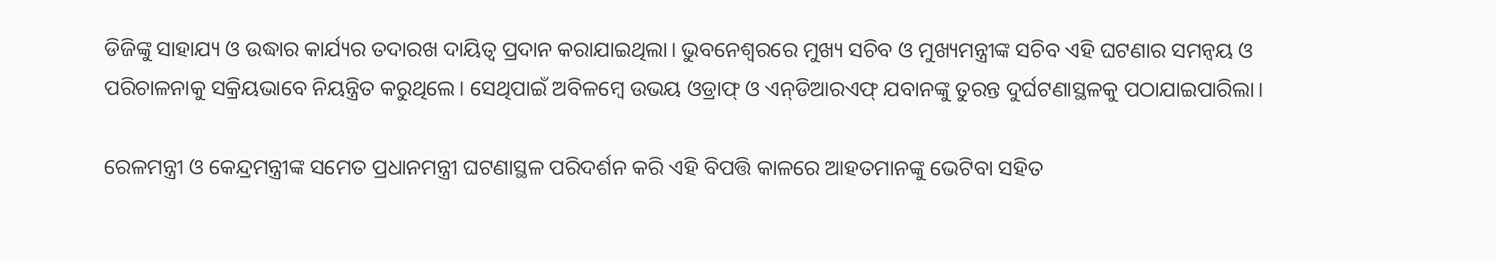ଡିଜିଙ୍କୁ ସାହାଯ୍ୟ ଓ ଉଦ୍ଧାର କାର୍ଯ୍ୟର ତଦାରଖ ଦାୟିତ୍ୱ ପ୍ରଦାନ କରାଯାଇଥିଲା। ଭୁବନେଶ୍ୱରରେ ମୁଖ୍ୟ ସଚିବ ଓ ମୁଖ୍ୟମନ୍ତ୍ରୀଙ୍କ ସଚିବ ଏହି ଘଟଣାର ସମନ୍ୱୟ ଓ ପରିଚାଳନାକୁ ସକ୍ରିୟଭାବେ ନିୟନ୍ତ୍ରିତ କରୁଥିଲେ। ସେଥିପାଇଁ ଅବିଳମ୍ବେ ଉଭୟ ଓଡ୍ରାଫ୍‌ ଓ ଏନ୍‌‌ଡିଆରଏଫ୍‌‌ ଯବାନଙ୍କୁ ତୁରନ୍ତ ଦୁର୍ଘଟଣାସ୍ଥଳକୁ ପଠାଯାଇପାରିଲା।

ରେଳମନ୍ତ୍ରୀ ଓ କେନ୍ଦ୍ରମନ୍ତ୍ରୀଙ୍କ ସମେତ ପ୍ରଧାନମନ୍ତ୍ରୀ ଘଟଣାସ୍ଥଳ ପରିଦର୍ଶନ କରି ଏହି ବିପତ୍ତି କାଳରେ ଆହତମାନଙ୍କୁ ଭେଟିବା ସହିତ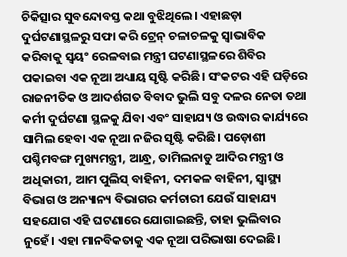ଚିକିତ୍ସାର ସୁବନ୍ଦୋବସ୍ତ କଥା ବୁଝିଥିଲେ। ଏହାଛଡ଼ା ଦୁର୍ଘଟଣାସ୍ଥଳରୁ ସଫା କରି ଟ୍ରେନ୍‌‌ ଚଳାଚଳକୁ ସ୍ୱାଭାବିକ କରିବାକୁ ସ୍ୱୟଂ ରେଳବାଇ ମନ୍ତ୍ରୀ ଘଟଣାସ୍ଥଳରେ ଶିବିର ପକାଇବା ଏକ ନୂଆ ଅଧ୍ୟାୟ ସୃଷ୍ଟି କରିଛି। ସଂକଟର ଏହି ଘଡ଼ିରେ ରାଜନୀତିକ ଓ ଆଦର୍ଶଗତ ବିବାଦ ଭୁଲି ସବୁ ଦଳର ନେତା ତଥା କର୍ମୀ ଦୁର୍ଘଟଣା ସ୍ଥଳକୁ ଯିବା ଏବଂ ସାହାଯ୍ୟ ଓ ଉଦ୍ଧାର କାର୍ଯ୍ୟରେ ସାମିଲ ହେବା ଏକ ନୂଆ ନଜିର ସୃଷ୍ଟି କରିଛି। ପଡ଼ୋଶୀ ପଶ୍ଚିମବଙ୍ଗ ମୁଖ୍ୟମନ୍ତ୍ରୀ, ଆନ୍ଧ୍ର, ତାମିଲନାଡୁ ଆଦିର ମନ୍ତ୍ରୀ ଓ ଅଧିକାରୀ, ଆମ ପୁଲିସ୍‌‌ ବାହିନୀ, ଦମକଳ ବାହିନୀ, ସ୍ୱାସ୍ଥ୍ୟ ବିଭାଗ ଓ ଅନ୍ୟାନ୍ୟ ବିଭାଗର କର୍ମଚାରୀ ଯେଉଁ ସାହାଯ୍ୟ ସହଯୋଗ ଏହି ଘଟଣାରେ ଯୋଗାଇଛନ୍ତି, ତାହା ଭୁଲିବାର ନୁହେଁ। ଏହା ମାନବିକତାକୁ ଏକ ନୂଆ ପରିଭାଷା ଦେଇଛି।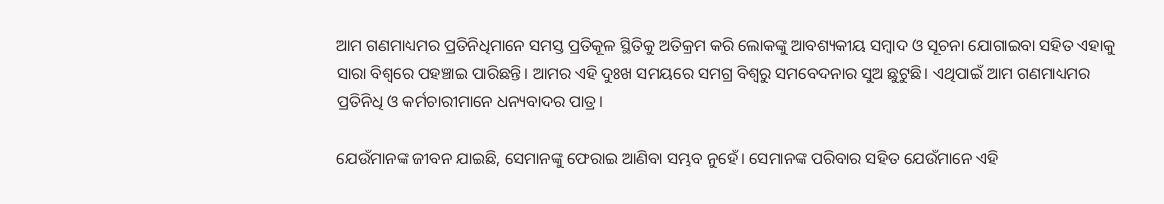ଆମ ଗଣମାଧ୍ୟମର ପ୍ରତିନିଧିମାନେ ସମସ୍ତ ପ୍ରତିକୂଳ ସ୍ଥିତିକୁ ଅତିକ୍ରମ କରି ଲୋକଙ୍କୁ ଆବଶ୍ୟକୀୟ ସମ୍ବାଦ ଓ ସୂଚନା ଯୋଗାଇବା ସହିତ ଏହାକୁ ସାରା ବିଶ୍ୱରେ ପହଞ୍ଚାଇ ପାରିଛନ୍ତି। ଆମର ଏହି ଦୁଃଖ ସମୟରେ ସମଗ୍ର ବିଶ୍ୱରୁ ସମବେଦନାର ସୁଅ ଛୁଟୁଛି। ଏଥିପାଇଁ ଆମ ଗଣମାଧ୍ୟମର ପ୍ରତିନିଧି ଓ କର୍ମଚାରୀମାନେ ଧନ୍ୟବାଦର ପାତ୍ର।

ଯେଉଁମାନଙ୍କ ଜୀବନ ଯାଇଛି, ସେମାନଙ୍କୁ ଫେରାଇ ଆଣିବା ସମ୍ଭବ ନୁହେଁ। ସେମାନଙ୍କ ପରିବାର ସହିତ ଯେଉଁମାନେ ଏହି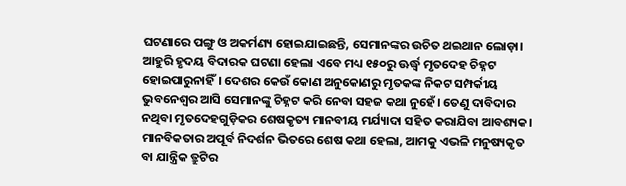ଘଟଣାରେ ପଙ୍ଗୁ ଓ ଅକର୍ମଣ୍ୟ ହୋଇଯାଇଛନ୍ତି, ସେମାନଙ୍କର ଉଚିତ ଥଇଥାନ ଲୋଡ଼ା। ଆହୁରି ହୃଦୟ ବିଦାରକ ଘଟଣା ହେଲା ଏବେ ମଧ୍ୟ ୧୫୦ରୁ ଊର୍ଦ୍ଧ୍ବ ମୃତଦେହ ଚିହ୍ନଟ ହୋଇପାରୁନାହିଁ। ଦେଶର କେଉଁ କୋଣ ଅନୁକୋଣରୁ ମୃତକଙ୍କ ନିକଟ ସମ୍ପର୍କୀୟ ଭୁବନେଶ୍ୱର ଆସି ସେମାନଙ୍କୁ ଚିହ୍ନଟ କରି ନେବା ସହଜ କଥା ନୁହେଁ। ତେଣୁ ଦାବିଦାର ନଥିବା ମୃତଦେହଗୁଡ଼ିକର ଶେଷକୃତ୍ୟ ମାନବୀୟ ମର୍ଯ୍ୟାଦା ସହିତ କରାଯିବା ଆବଶ୍ୟକ। ମାନବିକତାର ଅପୂର୍ବ ନିଦର୍ଶନ ଭିତରେ ଶେଷ କଥା ହେଲା, ଆମକୁ ଏଭଳି ମନୁଷ୍ୟକୃତ ବା ଯାନ୍ତ୍ରିକ ତ୍ରୁଟିର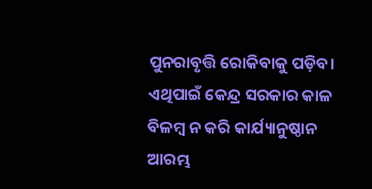ପୁନରାବୃତ୍ତି ରୋକିବାକୁ ପଡ଼ିବ। ଏଥିପାଇଁ କେନ୍ଦ୍ର ସରକାର କାଳ ବିଳମ୍ବ ନ କରି କାର୍ଯ୍ୟାନୁଷ୍ଠାନ ଆରମ୍ଭ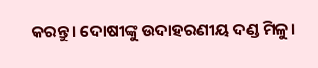କରନ୍ତୁ। ଦୋଷୀଙ୍କୁ ଉଦାହରଣୀୟ ଦଣ୍ଡ ମିଳୁ।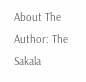About The Author: The Sakala